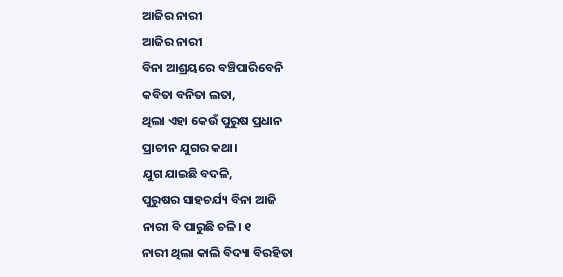ଆଜିର ନାରୀ
ଆଜିର ନାରୀ
ବିନା ଆଶ୍ରୟରେ ବଞ୍ଚିପାରିବେନି
କବିତା ବନିତା ଲତା,
ଥିଲା ଏହା କେଉଁ ପୁରୁଷ ପ୍ରଧାନ
ପ୍ରାଚୀନ ଯୁଗର କଥା।
ଯୁଗ ଯାଇଛି ବଦଳି,
ପୁରୁଷର ସାହଚର୍ଯ୍ୟ ବିନା ଆଜି
ନାରୀ ବି ପାରୁଛି ଚଳି। ୧
ନାରୀ ଥିଲା କାଲି ବିଦ୍ୟା ବିରହିତା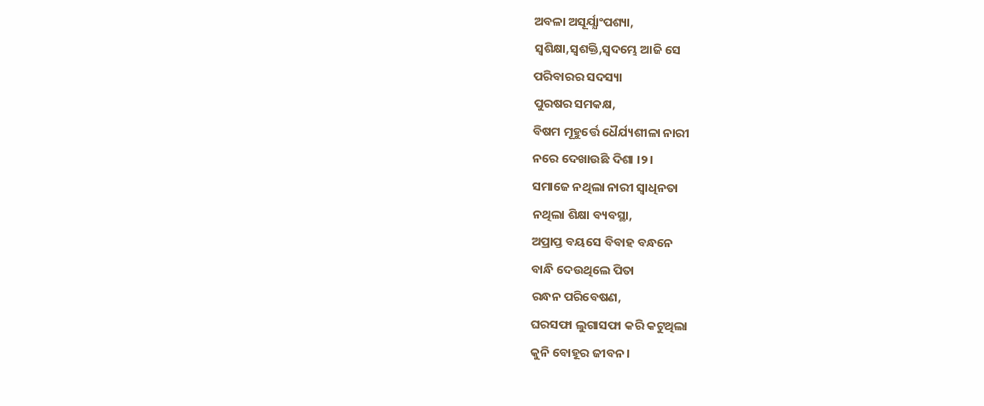ଅବଳା ଅସୂର୍ଯ୍ଯାଂପଶ୍ୟା,
ସ୍ବଶିକ୍ଷା,ସ୍ବଶକ୍ତି,ସ୍ବଦମ୍ଭେ ଆଜି ସେ
ପରିବାରର ସଦସ୍ୟା
ପୁରଷର ସମକକ୍ଷ,
ବିଷମ ମୂହୁର୍ତ୍ତେ ଧୈର୍ଯ୍ୟଶୀଳା ନାରୀ
ନରେ ଦେଖାଉଛି ଦିଶା ।୨।
ସମାଜେ ନଥିଲା ନାରୀ ସ୍ବାଧିନତା
ନଥିଲା ଶିକ୍ଷା ବ୍ୟବସ୍ଥା,
ଅପ୍ରାପ୍ତ ବୟସେ ବିବାହ ବନ୍ଧନେ
ବାନ୍ଧି ଦେଉଥିଲେ ପିତା
ରନ୍ଧନ ପରିବେଷଣ,
ଘରସଫା ଲୁଗାସଫା କରି କଟୁଥିଲା
କୁନି ବୋହୂର ଜୀବନ।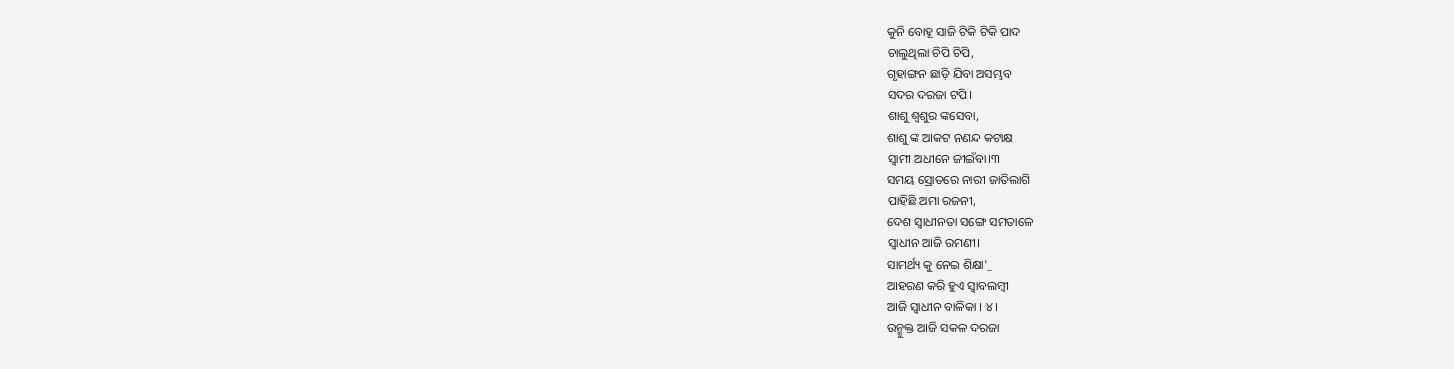କୁନି ବୋହୂ ସାଜି ଟିକି ଟିକି ପାଦ
ଚାଲୁଥିଲା ଚିପି ଚିପି,
ଗୃହାଙ୍ଗନ ଛାଡ଼ି ଯିବା ଅସମ୍ଭବ
ସଦର ଦରଜା ଟପି।
ଶାଶୁ ଶ୍ୱଶୁର ଙ୍କସେବା,
ଶାଶୁ ଙ୍କ ଆକଟ ନଣନ୍ଦ କଟାକ୍ଷ
ସ୍ବାମୀ ଅଧୀନେ ଜୀଇଁବା।୩
ସମୟ ସ୍ରୋତରେ ନାରୀ ଜାତିଲାଗି
ପାହିଛି ଅମା ରଜନୀ,
ଦେଶ ସ୍ଵାଧୀନତା ସଙ୍ଗେ ସମତାଳେ
ସ୍ବାଧୀନ ଆଜି ରମଣୀ।
ସାମର୍ଥ୍ୟ କୁ ନେଇ ଶିକ୍ଷା'_
ଆହରଣ କରି ହୁଏ ସ୍ବାବଲମ୍ବୀ
ଆଜି ସ୍ବାଧୀନ ବାଳିକା । ୪।
ଉନ୍ମୁକ୍ତ ଆଜି ସକଳ ଦରଜା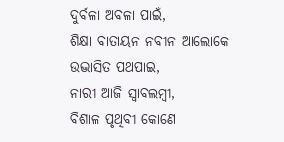ଦୁର୍ବଳା ଅବଳା ପାଇଁ,
ଶିକ୍ଷା ବାତାୟନ ନବୀନ ଆଲୋକେ
ଉଦ୍ଭାସିତ ପଥପାଇ,
ନାରୀ ଆଜି ସ୍ବାବଲମ୍ବୀ,
ବିଶାଳ ପୃଥିବୀ କୋଣେ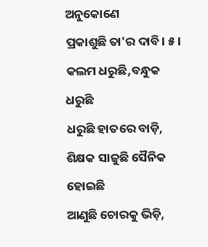ଅନୁକୋଣେ
ପ୍ରକାଶୁଛି ତା'ର ଦାବି। ୫।
କଲମ ଧରୁଛି,ବନ୍ଧୁକ ଧରୁଛି
ଧରୁଛି ହାତରେ ବାଡ଼ି,
ଶିକ୍ଷକ ସାଜୁଛି ସୈନିକ ହୋଇଛି
ଆଣୁଛି ଚୋରକୁ ଭିଡ଼ି,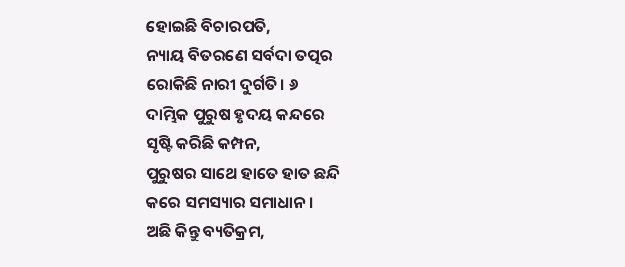ହୋଇଛି ବିଚାରପତି,
ନ୍ୟାୟ ବିତରଣେ ସର୍ବଦା ତତ୍ପର
ରୋକିଛି ନାରୀ ଦୁର୍ଗତି। ୬
ଦାମ୍ଭିକ ପୁରୁଷ ହୃଦୟ କନ୍ଦରେ
ସୃଷ୍ଟି କରିଛି କମ୍ପନ,
ପୁରୁଷର ସାଥେ ହାତେ ହାତ ଛନ୍ଦି
କରେ ସମସ୍ୟାର ସମାଧାନ।
ଅଛି କିନ୍ତୁ ବ୍ୟତିକ୍ରମ,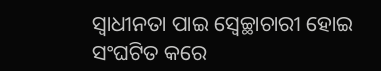ସ୍ବାଧୀନତା ପାଇ ସ୍ବେଚ୍ଛାଚାରୀ ହୋଇ
ସଂଘଟିତ କରେ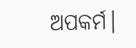ଅପକର୍ମ।